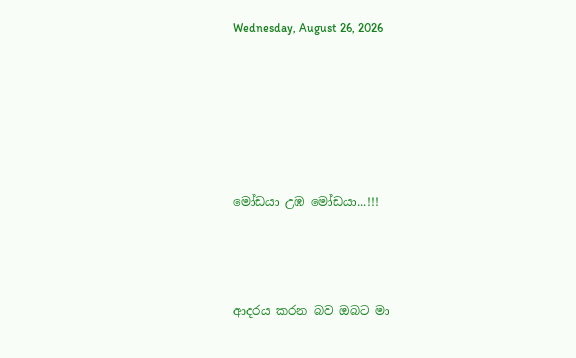Wednesday, August 26, 2026







මෝඩයා උඹ මෝඩයා...!!!




ආදරය කරන බව ඔබට මා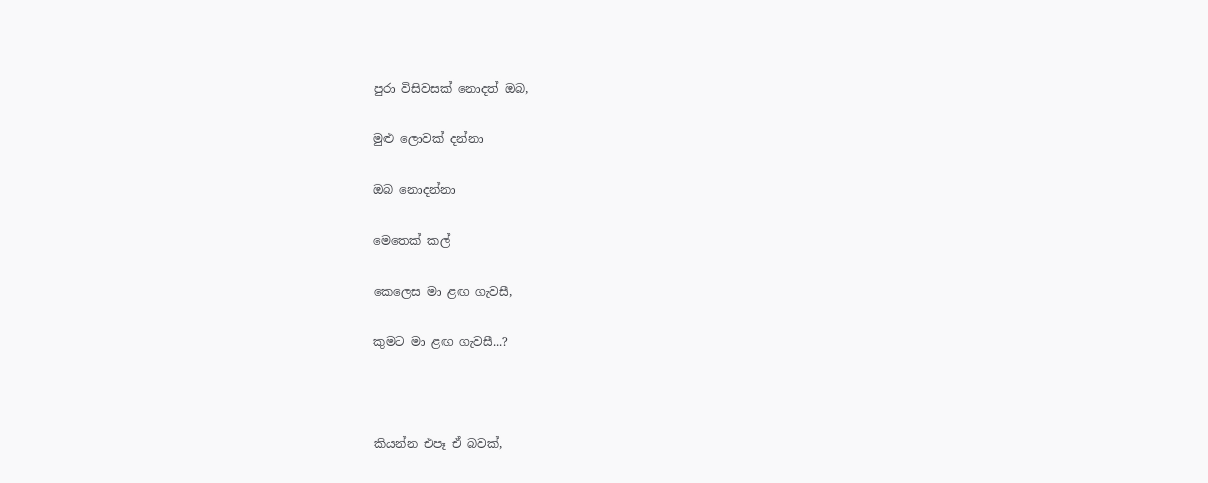පුරා විසිවසක් නොදත් ඔබ,

මුළු ලොවක් දන්නා

ඔබ නොදන්නා

මෙතෙක් කල්

කෙලෙස මා ළඟ ගැවසී,

කුමට මා ළඟ ගැවසී...?



කියන්න එපෑ ඒ බවක්,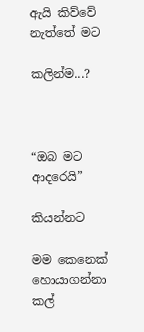ඇයි කිව්වේ නැත්තේ මට

කලින්ම...?



“ඔබ මට ආදරෙයි”

කියන්නට

මම කෙනෙක් හොයාගන්නා කල්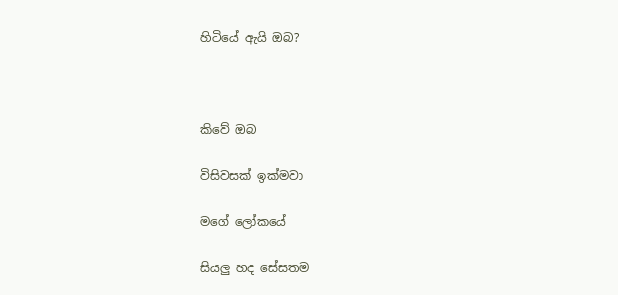හිටියේ ඇයි ඔබ?



කිවේ ඔබ

විසිවසක් ඉක්මවා

මගේ ලෝකයේ

සියලු හද සේසතම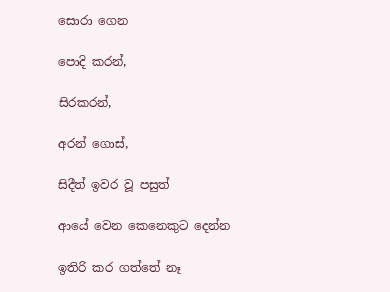සොරා ගෙන

පොදි කරන්,

සිරකරන්,

අරන් ගොස්,

සිදීත් ඉවර වූ පසුත්

ආයේ වෙන කෙනෙකුට දෙන්න

ඉතිරි කර ගත්තේ නෑ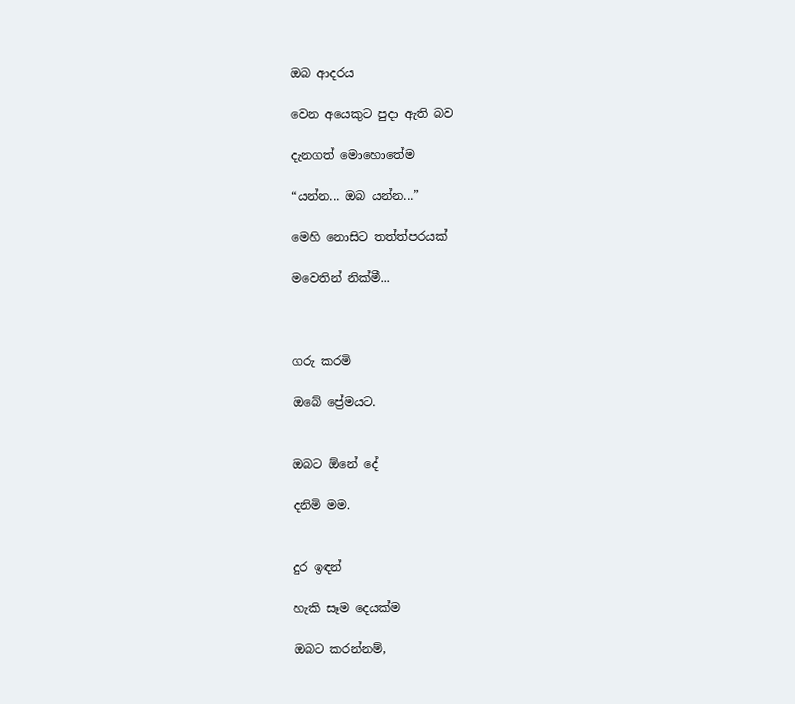ඔබ ආදරය

වෙන අයෙකුට පුදා ඇති බව

දැනගත් මොහොතේම

“යන්න... ඔබ යන්න...”

මෙහි නොසිට තත්ත්පරයක්

මවෙතින් නික්මී...



ගරු කරමි

ඔබේ ප්‍රේමයට.


ඔබට ඕනේ දේ

දනිමි මම.


දුර ඉඳන්

හැකි සෑම දෙයක්ම

ඔබට කරන්නම්,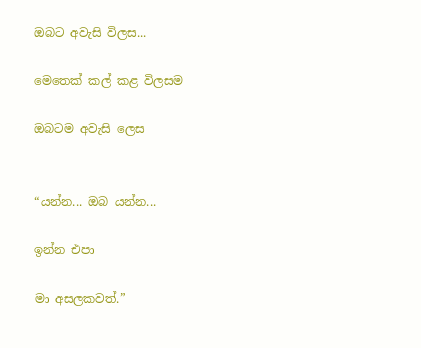ඔබට අවැසි විලස...

මෙතෙක් කල් කළ විලසම

ඔබටම අවැසි ලෙස


“යන්න... ඔබ යන්න...

ඉන්න එපා

මා අසලකවත්.”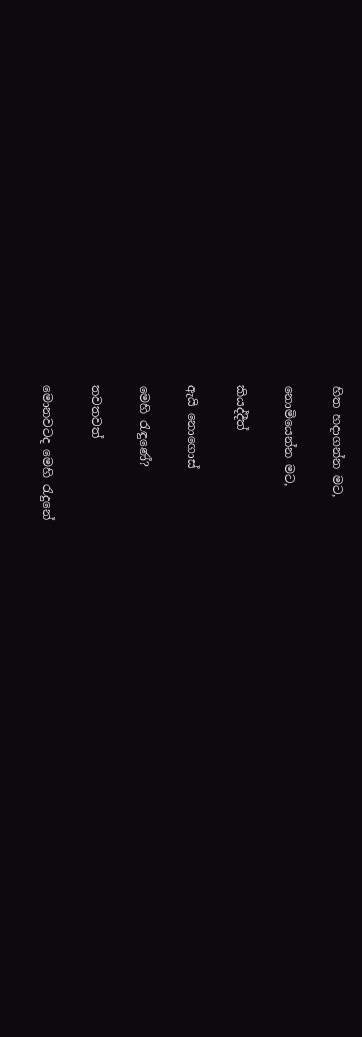හිත හදාගන්න මට,

නොමියෙන්න මට,

කියද්දීත්

ඇයි නොගොස්

මෙහි රැඳුණේ?

තවතවත්

මොනවටද මෙහි රැදුනේ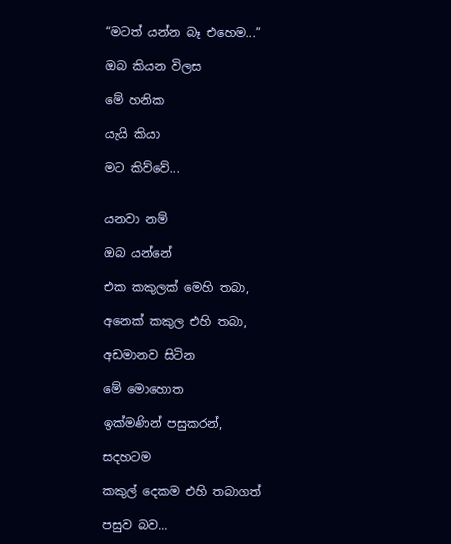“මටත් යන්න බෑ එහෙම...”

ඔබ කියන විලස

මේ හනික

යැයි කියා

මට කිව්වේ...


යනවා නම්

ඔබ යන්නේ

එක කකුලක් මෙහි තබා,

අනෙක් කකුල එහි තබා,

අඩමානව සිටින

මේ මොහොත

ඉක්මණින් පසුකරන්,

සදහටම

කකුල් දෙකම එහි තබාගත්

පසුව බව...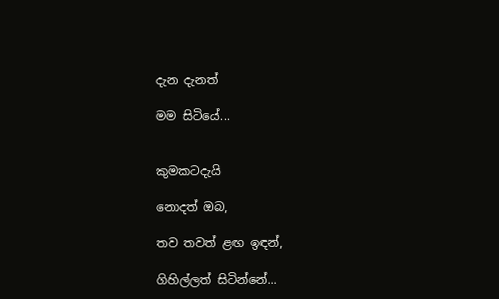දැන දැනත්

මම සිටියේ...


කුමකටදැයි

නොදත් ඔබ,

තව තවත් ළඟ ඉඳන්,

ගිහිල්ලත් සිටින්නේ...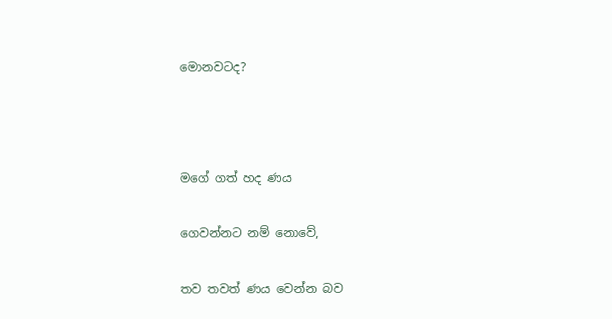මොනවටද?



මගේ ගත් හද ණය

ගෙවන්නට නම් නොවේ,

තව තවත් ණය වෙන්න බව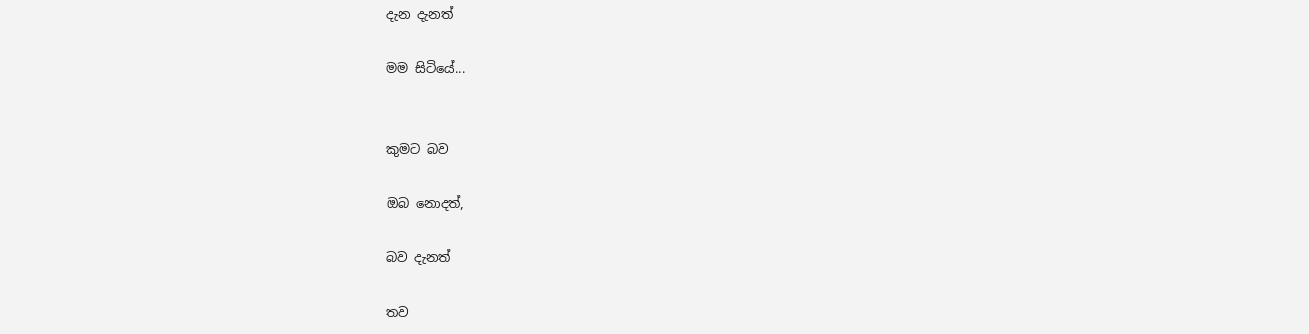දැන දැනත්

මම සිටියේ...


කුමට බව

ඔබ නොදත්,

බව දැනත්

තව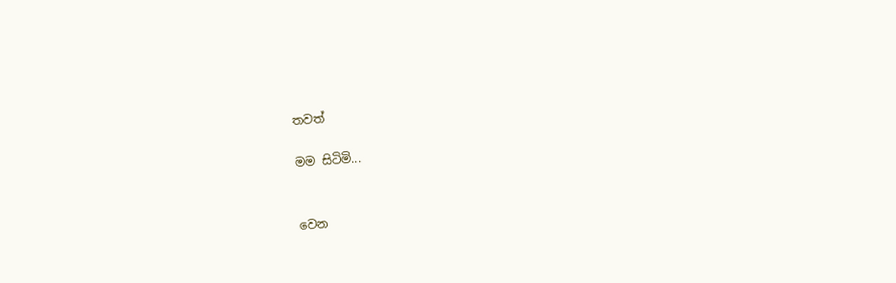තවත්

මම සිටිමි...


වෙන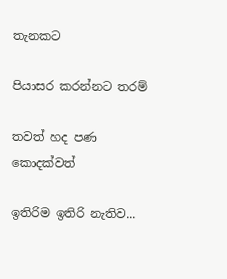තැනකට

පියාසර කරන්නට තරම්

තවත් හද පණ කොදක්වත්

ඉතිරිම ඉතිරි නැතිව...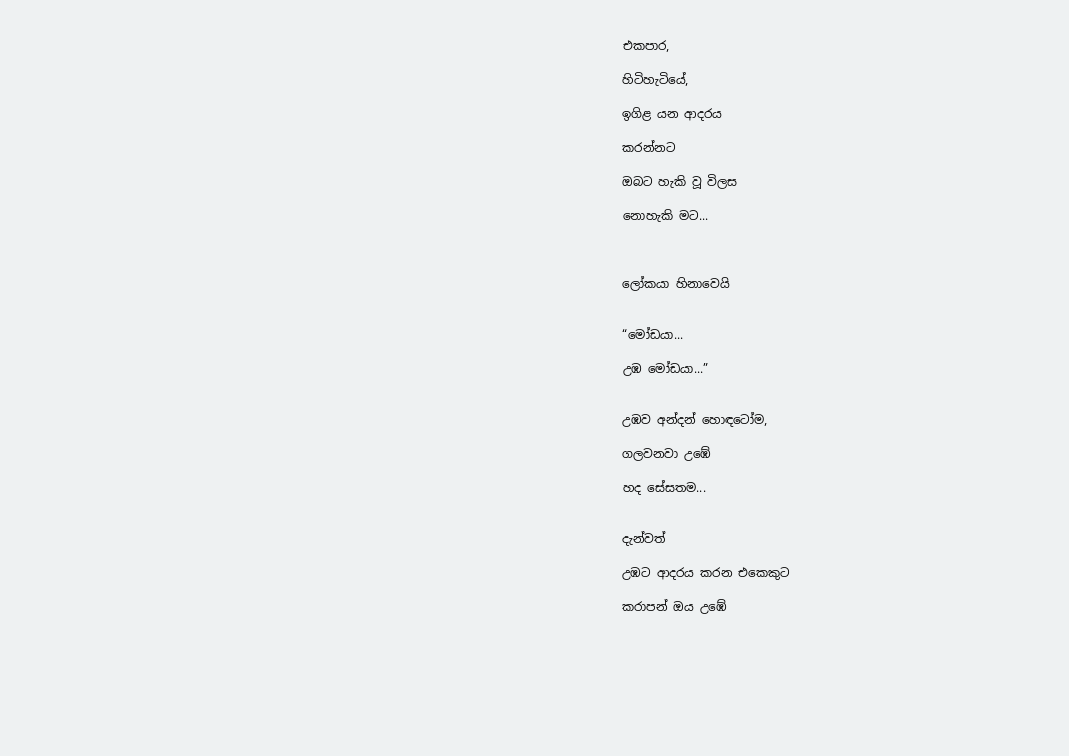එකපාර,

හිටිහැටියේ,

ඉගිළ යන ආදරය

කරන්නට

ඔබට හැකි වූ විලස

නොහැකි මට...



ලෝකයා හිනාවෙයි


“මෝඩයා...

උඹ මෝඩයා...”


උඹව අන්දන් හොඳටෝම,

ගලවනවා උඹේ

හද සේසතම...


දැන්වත්

උඹට ආදරය කරන එකෙකුට

කරාපන් ඔය උඹේ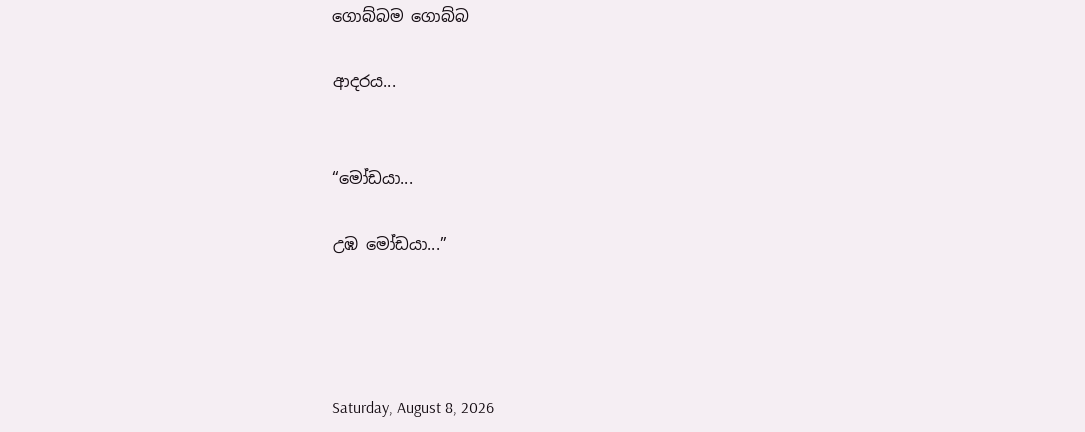ගොබ්බම ගොබ්බ

ආදරය...


“මෝඩයා...

උඹ මෝඩයා...”




Saturday, August 8, 2026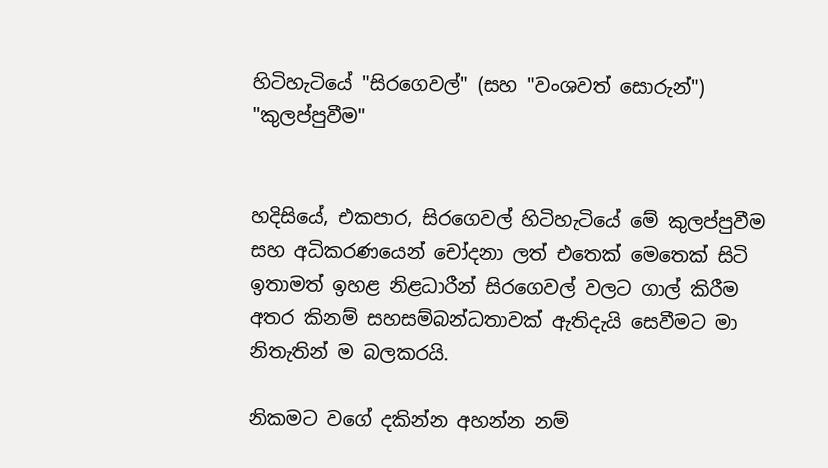හිටිහැටියේ "සිරගෙවල්" (සහ "වංශවත් සොරුන්") "කුලප්පුවීම"


හදිසියේ, එකපාර, සිරගෙවල් හිටිහැටියේ මේ කුලප්පුවීම සහ අධිකරණයෙන් චෝදනා ලත් එතෙක් මෙතෙක් සිටි ඉතාමත් ඉහළ නිළධාරීන් සිරගෙවල් වලට ගාල් කිරීම අතර කිනම් සහසම්බන්ධතාවක් ඇතිදැයි සෙවීමට මා නිතැතින් ම බලකරයි.

නිකමට වගේ දකින්න අහන්න නම්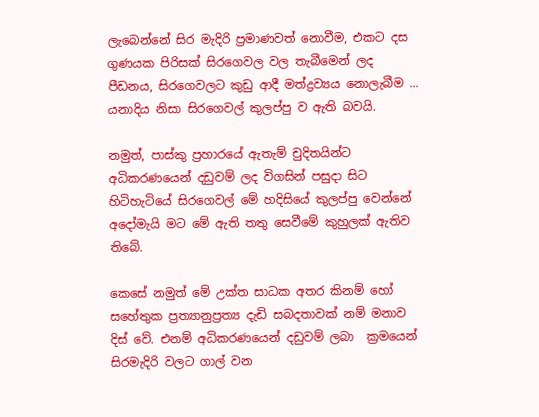ලැබෙන්නේ සිර මැදිරි ප්‍රමාණවත් නොවීම, එකට දස ගුණයක පිරිසක් සිරගෙවල වල තැබීමෙන් ලද පීඩනය, සිරගෙවලට කුඩු ආදී මත්ද්‍රව්‍යය නොලැබීම ... යනාදිය නිසා සිරගෙවල් කුලප්පු ව ඇති බවයි.

නමුත්, පාස්කු ප්‍රහාරයේ ඇතැම් චුදිතයින්ට අධිකරණයෙන් දඩුවම් ලද විගසින් පසුදා සිට හිටිහැටියේ සිරගෙවල් මේ හදිසියේ කුලප්පු වෙන්නේ අදෝමැයි මට මේ ඇති තතු සෙවීමේ කුහුලක් ඇතිව තිබේ.

කෙසේ නමුත් මේ උක්ත සාධක අතර කිනම් හෝ සහේතුක ප්‍රත්‍යානුප්‍රත්‍ය දැඩි සබදතාවක් නම් මනාව දිස් වේ. එනම් අධිකරණයෙන් දඩුවම් ලබා  ක්‍රමයෙන් සිරමැදිරි වලට ගාල් වන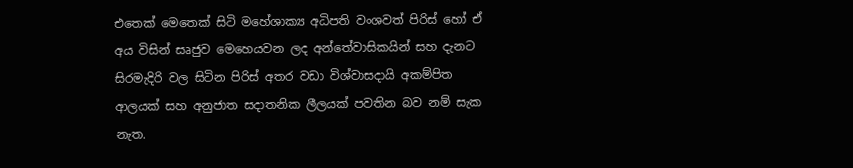එතෙක් මෙතෙක් සිටි මහේශාක්‍ය අධිපති වංශවත් පිරිස් හෝ ඒ අය විසින් සෘජුව මෙහෙයවන ලද අන්තේවාසිකයින් සහ දැනට සිරමැදිරි වල සිටින පිරිස් අතර වඩා විශ්වාසදායි අකම්පිත ආලයක් සහ අනුජාත සදාතනික ලීලයක් පවතින බව නම් සැක නැත.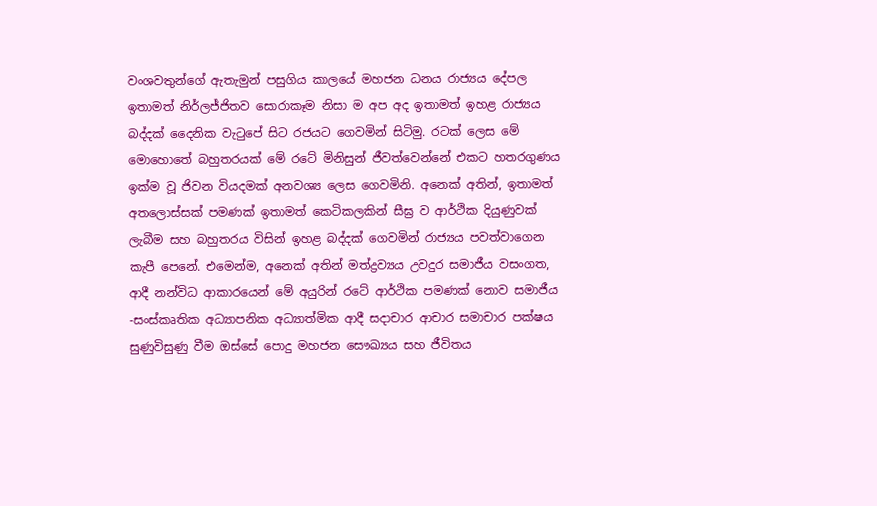වංශවතුන්ගේ ඇතැමුන් පසුගිය කාලයේ මහජන ධනය රාජ්‍යය දේපල ඉතාමත් නිර්ලජ්ජිතව සොරාකෑම නිසා ම අප අද ඉතාමත් ඉහළ රාජ්‍යය බද්දක් දෛනික වැටුපේ සිට රජයට ගෙවමින් සිටිමු. රටක් ලෙස මේ මොහොතේ බහුතරයක් මේ රටේ මිනිසුන් ජීවත්වෙන්නේ එකට හතරගුණය ඉක්ම වූ ජිවන වියදමක් අනවශ්‍ය ලෙස ගෙවමිනි. අනෙක් අතින්, ඉතාමත් අතලොස්සක් පමණක් ඉතාමත් කෙටිකලකින් සීඝ්‍ර ව ආර්ථික දියුණුවක් ලැබීම සහ බහුතරය විසින් ඉහළ බද්දක් ගෙවමින් රාජ්‍යය පවත්වාගෙන කැපී පෙනේ. එමෙන්ම, අනෙක් අතින් මත්ද්‍රව්‍යය උවදුර සමාජීය වසංගත, ආදී නන්විධ ආකාරයෙන් මේ අයුරින් රටේ ආර්ථික පමණක් නොව සමාජීය -සංස්කෘතික අධ්‍යාපනික අධ්‍යාත්මික ආදී සදාචාර ආචාර සමාචාර පක්ෂය සුණුවිසුණු වීම ඔස්සේ පොදු මහජන සෞඛ්‍යය සහ ජීවිතය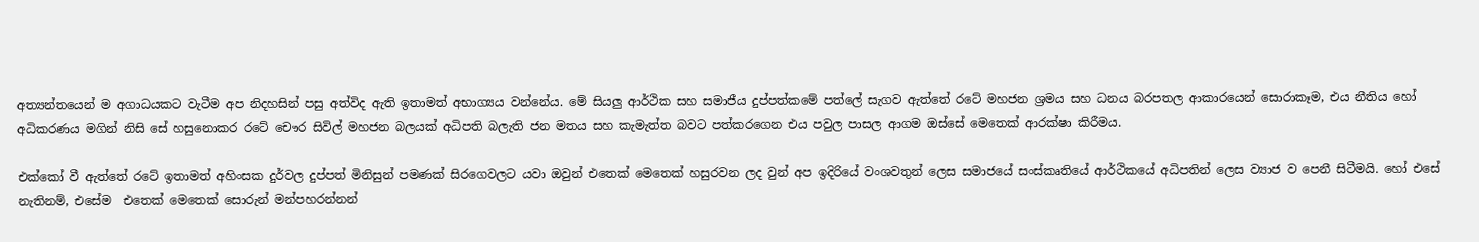අත්‍යන්තයෙන් ම අගාධයකට වැටීම අප නිදහසින් පසු අත්විද ඇති ඉතාමත් අභාග්‍යය වන්නේය. මේ සියලු ආර්ථික සහ සමාජීය දුප්පත්කමේ පත්ලේ සැගව ඇත්තේ රටේ මහජන ශ්‍රමය සහ ධනය බරපතල ආකාරයෙන් සොරාකෑම, එය නීතිය හෝ අධිකරණය මගින් නිසි සේ හසුනොකර රටේ චෞර සිවිල් මහජන බලයක් අධිපති බලැති ජන මතය සහ කැමැත්ත බවට පත්කරගෙන එය පවුල පාසල ආගම ඔස්සේ මෙතෙක් ආරක්ෂා කිරීමය.

එක්කෝ වී ඇත්තේ රටේ ඉතාමත් අහිංසක දුර්වල දුප්පත් මිනිසුන් පමණක් සිරගෙවලට යවා ඔවුන් එතෙක් මෙතෙක් හසුරවන ලද වුන් අප ඉදිරියේ වංශවතුන් ලෙස සමාජයේ සංස්කෘතියේ ආර්ථිකයේ අධිපතින් ලෙස ව්‍යාජ ව පෙනී සිටීමයි. හෝ එසේ නැතිනම්, එසේම  එතෙක් මෙතෙක් සොරුන් මන්පහරන්නන්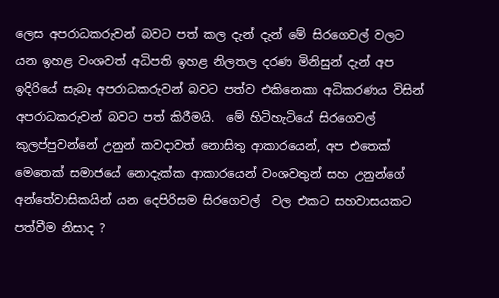ලෙස අපරාධකරුවන් බවට පත් කල දැන් දැන් මේ සිරගෙවල් වලට යන ඉහළ වංශවත් අධිපති ඉහළ නිලතල දරණ මිනිසුන් දැන් අප ඉදිරියේ සැබෑ අපරාධකරුවන් බවට පත්ව එකිනෙකා අධිකරණය විසින් අපරාධකරුවන් බවට පත් කිරීමයි.  මේ හිටිහැටියේ සිරගෙවල් කුලප්පුවන්නේ උනුන් කවදාවත් නොසිතු ආකාරයෙන්, අප එතෙක් මෙතෙක් සමාජයේ නොදැක්ක ආකාරයෙන් වංශවතුන් සහ උනුන්ගේ අන්තේවාසිකයින් යන දෙපිරිසම සිරගෙවල්  වල එකට සහවාසයකට පත්වීම නිසාද ?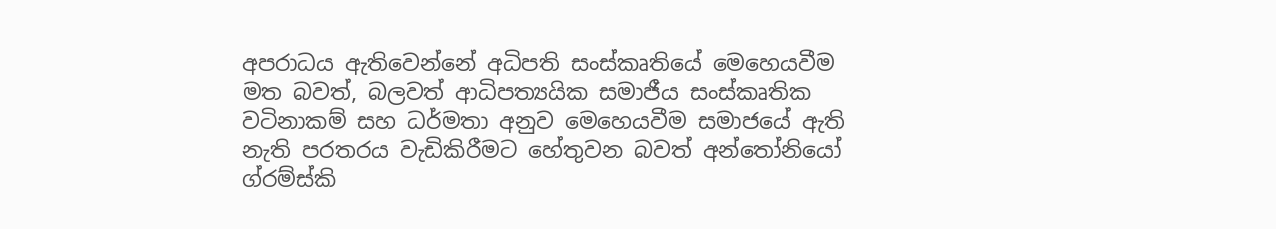අපරාධය ඇතිවෙන්නේ අධිපති සංස්කෘතියේ මෙහෙයවීම මත බවත්, බලවත් ආධිපත්‍යයික සමාජීය සංස්කෘතික වටිනාකම් සහ ධර්මතා අනුව මෙහෙයවීම සමාජයේ ඇති නැති පරතරය වැඩිකිරීමට හේතුවන බවත් අන්තෝනියෝ ග්රම්ස්කි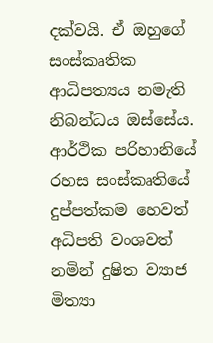දක්වයි. ඒ ඔහුගේ සංස්කෘතික ආධිපත්‍යය නමැති නිබන්ධය ඔස්සේය.  ආර්ථික පරිහානියේ රහස සංස්කෘතියේ දුප්පත්කම හෙවත් අධිපති වංශවත් නමින් දුෂිත ව්‍යාජ මිත්‍යා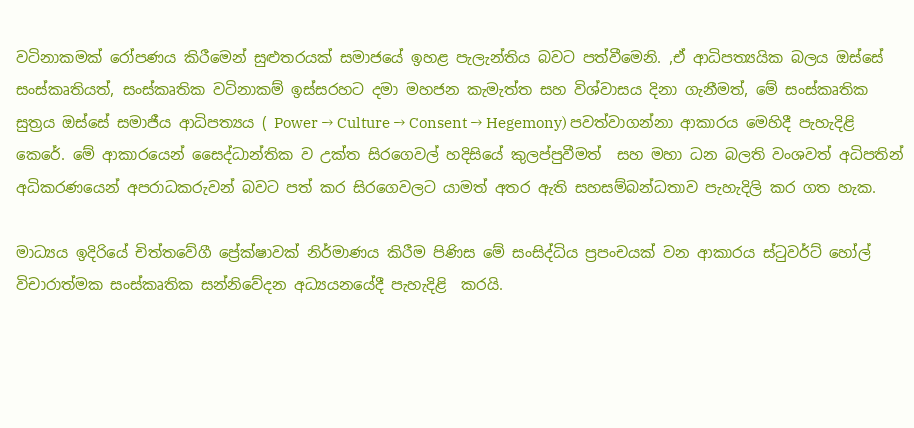වටිනාකමක් රෝපණය කිරීමෙන් සුළුතරයක් සමාජයේ ඉහළ පැලැන්තිය බවට පත්වීමෙනි. ,ඒ ආධිපත්‍යයික බලය ඔස්සේ සංස්කෘතියත්, සංස්කෘතික වටිනාකම් ඉස්සරහට දමා මහජන කැමැත්ත සහ විශ්වාසය දිනා ගැනීමත්, මේ සංස්කෘතික සුත්‍රය ඔස්සේ සමාජීය ආධිපත්‍යය ( Power → Culture → Consent → Hegemony) පවත්වාගන්නා ආකාරය මෙහිදී පැහැදිළි  කෙරේ. මේ ආකාරයෙන් සෛද්ධාන්තික ව උක්ත සිරගෙවල් හදිසියේ කුලප්පුවීමත්  සහ මහා ධන බලති වංශවත් අධිපතින් අධිකරණයෙන් අපරාධකරුවන් බවට පත් කර සිරගෙවලට යාමත් අතර ඇති සහසම්බන්ධතාව පැහැදිලි කර ගත හැක.

මාධ්‍යය ඉදිරියේ චිත්තවේගී ප්‍රේක්ෂාවක් නිර්මාණය කිරීම පිණිස මේ සංසිද්ධිය ප්‍රපංචයක් වන ආකාරය ස්ටුවර්ට් හෝල් විචාරාත්මක සංස්කෘතික සන්නිවේදන අධ්‍යයනයේදී පැහැදිළි  කරයි.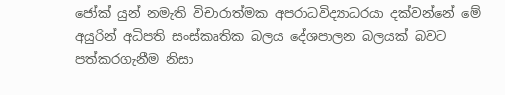ජෝක් යුන් නමැති විචාරාත්මක අපරාධවිද්‍යාධරයා දක්වන්නේ මේ අයුරින් අධිපති සංස්කෘතික බලය දේශපාලන බලයක් බවට පත්කරගැනීම නිසා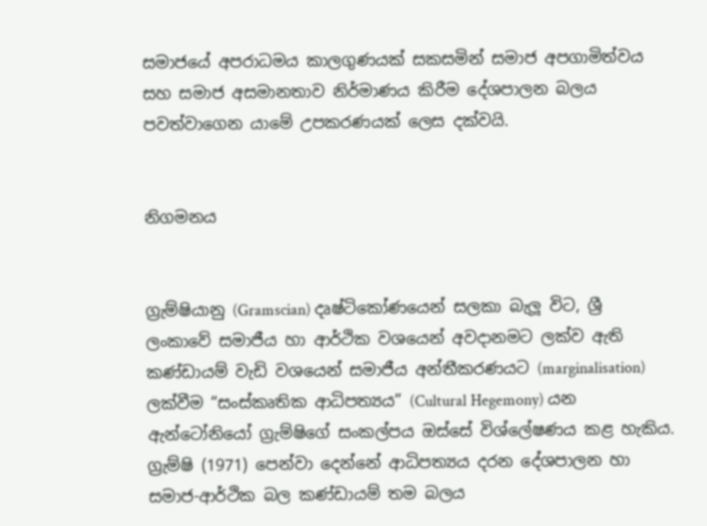සමාජයේ අපරාධමය කාලගුණයක් සකසමින් සමාජ අපගාමිත්වය සහ සමාජ අසමානතාව නිර්මාණය කිරීම දේශපාලන බලය පවත්වාගෙන යාමේ උපකරණයක් ලෙස දක්වයි.


නිගමනය


ග්‍රැම්ෂියානු (Gramscian) දෘෂ්ටිකෝණයෙන් සලකා බැලූ විට, ශ්‍රී ලංකාවේ සමාජීය හා ආර්ථික වශයෙන් අවදානමට ලක්ව ඇති කණ්ඩායම් වැඩි වශයෙන් සමාජීය අන්තීකරණයට (marginalisation) ලක්වීම “සංස්කෘතික ආධිපත්‍යය” (Cultural Hegemony) යන ඇන්ටෝනියෝ ග්‍රැම්ෂිගේ සංකල්පය ඔස්සේ විශ්ලේෂණය කළ හැකිය. ග්‍රැම්ෂි (1971) පෙන්වා දෙන්නේ ආධිපත්‍යය දරන දේශපාලන හා සමාජ-ආර්ථික බල කණ්ඩායම් තම බලය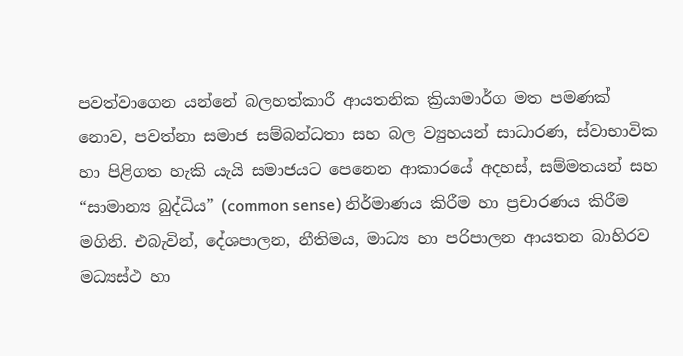පවත්වාගෙන යන්නේ බලහත්කාරී ආයතනික ක්‍රියාමාර්ග මත පමණක් නොව, පවත්නා සමාජ සම්බන්ධතා සහ බල ව්‍යුහයන් සාධාරණ, ස්වාභාවික හා පිළිගත හැකි යැයි සමාජයට පෙනෙන ආකාරයේ අදහස්, සම්මතයන් සහ “සාමාන්‍ය බුද්ධිය” (common sense) නිර්මාණය කිරීම හා ප්‍රචාරණය කිරීම මගිනි. එබැවින්, දේශපාලන, නීතිමය, මාධ්‍ය හා පරිපාලන ආයතන බාහිරව මධ්‍යස්ථ හා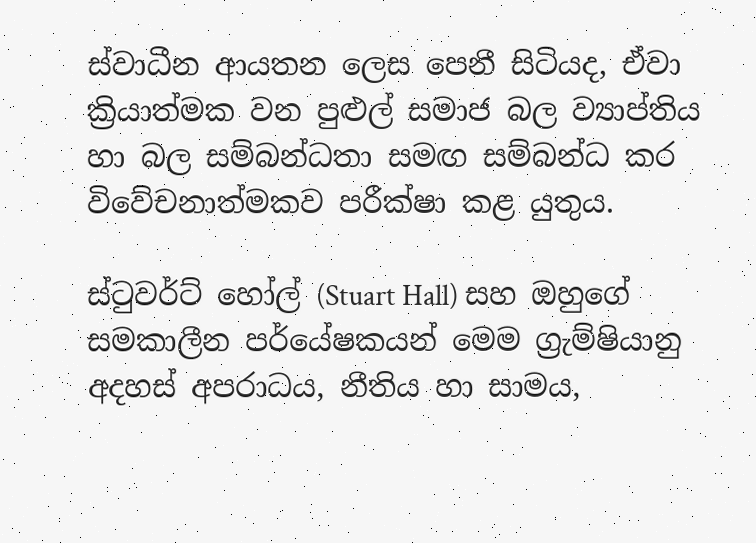ස්වාධීන ආයතන ලෙස පෙනී සිටියද, ඒවා ක්‍රියාත්මක වන පුළුල් සමාජ බල ව්‍යාප්තිය හා බල සම්බන්ධතා සමඟ සම්බන්ධ කර විවේචනාත්මකව පරීක්ෂා කළ යුතුය.

ස්ටුවර්ට් හෝල් (Stuart Hall) සහ ඔහුගේ සමකාලීන පර්යේෂකයන් මෙම ග්‍රැම්ෂියානු අදහස් අපරාධය, නීතිය හා සාමය,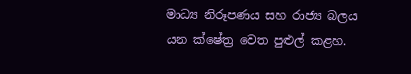මාධ්‍ය නිරූපණය සහ රාජ්‍ය බලය යන ක්ෂේත්‍ර වෙත පුළුල් කළහ.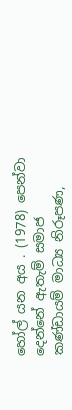හෝල් යන අය . (1978) පෙන්වා දෙන්නේ ඇතැම් සමාජ කණ්ඩායම් මාධ්‍ය නිරූපණ,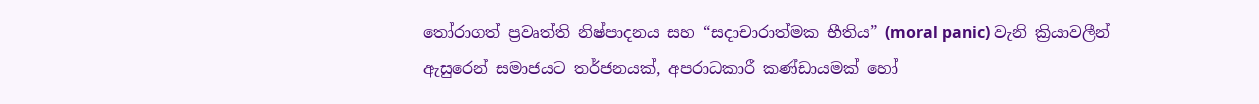තෝරාගත් ප්‍රවෘත්ති නිෂ්පාදනය සහ “සදාචාරාත්මක භීතිය” (moral panic) වැනි ක්‍රියාවලීන් ඇසුරෙන් සමාජයට තර්ජනයක්, අපරාධකාරී කණ්ඩායමක් හෝ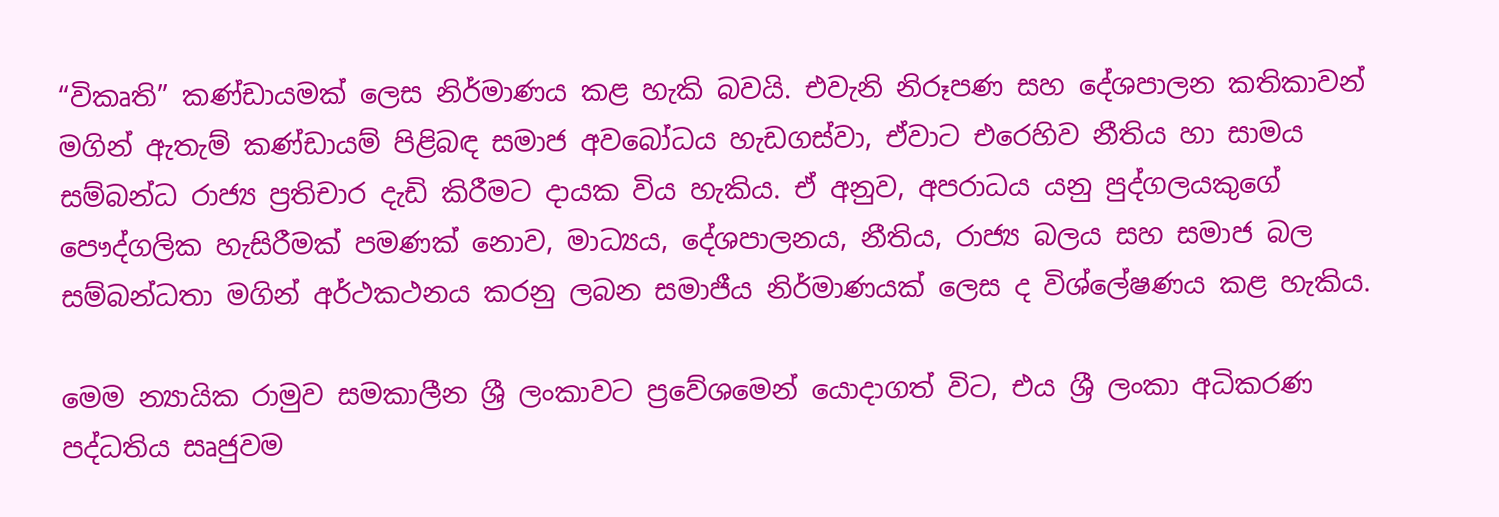“විකෘති” කණ්ඩායමක් ලෙස නිර්මාණය කළ හැකි බවයි. එවැනි නිරූපණ සහ දේශපාලන කතිකාවන් මගින් ඇතැම් කණ්ඩායම් පිළිබඳ සමාජ අවබෝධය හැඩගස්වා, ඒවාට එරෙහිව නීතිය හා සාමය සම්බන්ධ රාජ්‍ය ප්‍රතිචාර දැඩි කිරීමට දායක විය හැකිය. ඒ අනුව, අපරාධය යනු පුද්ගලයකුගේ පෞද්ගලික හැසිරීමක් පමණක් නොව, මාධ්‍යය, දේශපාලනය, නීතිය, රාජ්‍ය බලය සහ සමාජ බල සම්බන්ධතා මගින් අර්ථකථනය කරනු ලබන සමාජීය නිර්මාණයක් ලෙස ද විශ්ලේෂණය කළ හැකිය.

මෙම න්‍යායික රාමුව සමකාලීන ශ්‍රී ලංකාවට ප්‍රවේශමෙන් යොදාගත් විට, එය ශ්‍රී ලංකා අධිකරණ පද්ධතිය සෘජුවම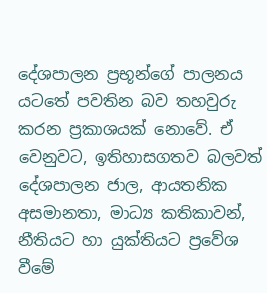දේශපාලන ප්‍රභූන්ගේ පාලනය යටතේ පවතින බව තහවුරු කරන ප්‍රකාශයක් නොවේ. ඒ වෙනුවට, ඉතිහාසගතව බලවත් දේශපාලන ජාල, ආයතනික අසමානතා, මාධ්‍ය කතිකාවන්, නීතියට හා යුක්තියට ප්‍රවේශ වීමේ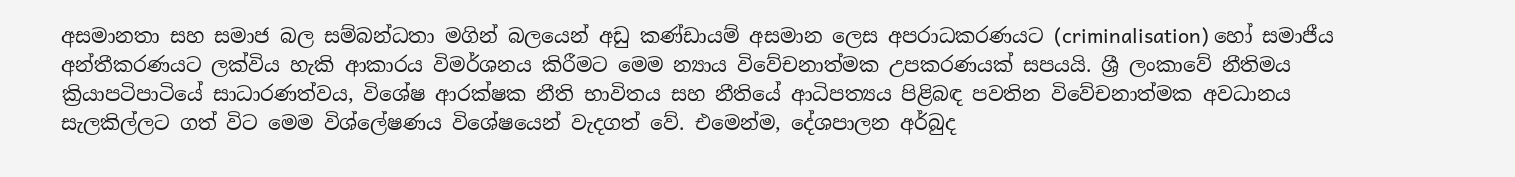අසමානතා සහ සමාජ බල සම්බන්ධතා මගින් බලයෙන් අඩු කණ්ඩායම් අසමාන ලෙස අපරාධකරණයට (criminalisation) හෝ සමාජීය අන්තීකරණයට ලක්විය හැකි ආකාරය විමර්ශනය කිරීමට මෙම න්‍යාය විවේචනාත්මක උපකරණයක් සපයයි. ශ්‍රී ලංකාවේ නීතිමය ක්‍රියාපටිපාටියේ සාධාරණත්වය, විශේෂ ආරක්ෂක නීති භාවිතය සහ නීතියේ ආධිපත්‍යය පිළිබඳ පවතින විවේචනාත්මක අවධානය සැලකිල්ලට ගත් විට මෙම විශ්ලේෂණය විශේෂයෙන් වැදගත් වේ. එමෙන්ම, දේශපාලන අර්බුද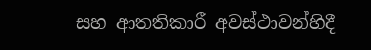සහ ආතතිකාරී අවස්ථාවන්හිදී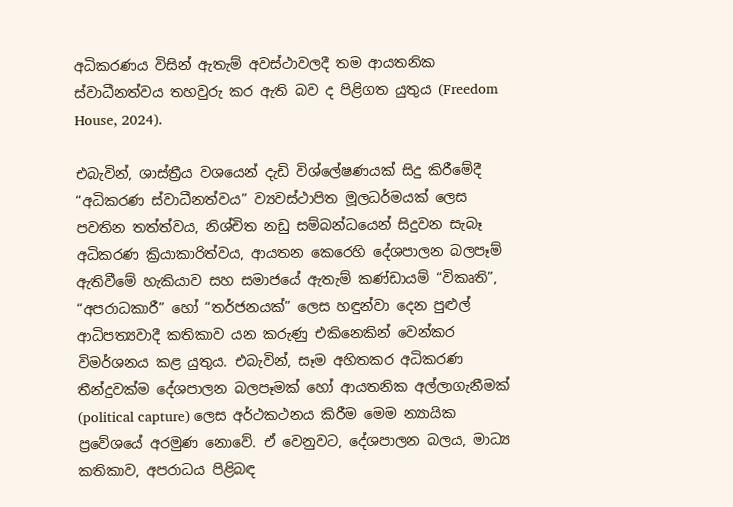අධිකරණය විසින් ඇතැම් අවස්ථාවලදී තම ආයතනික ස්වාධීනත්වය තහවුරු කර ඇති බව ද පිළිගත යුතුය (Freedom House, 2024).

එබැවින්, ශාස්ත්‍රීය වශයෙන් දැඩි විශ්ලේෂණයක් සිදු කිරීමේදී “අධිකරණ ස්වාධීනත්වය” ව්‍යවස්ථාපිත මූලධර්මයක් ලෙස පවතින තත්ත්වය, නිශ්චිත නඩු සම්බන්ධයෙන් සිදුවන සැබෑ අධිකරණ ක්‍රියාකාරිත්වය, ආයතන කෙරෙහි දේශපාලන බලපෑම් ඇතිවීමේ හැකියාව සහ සමාජයේ ඇතැම් කණ්ඩායම් “විකෘති”, “අපරාධකාරී” හෝ “තර්ජනයක්” ලෙස හඳුන්වා දෙන පුළුල් ආධිපත්‍යවාදී කතිකාව යන කරුණු එකිනෙකින් වෙන්කර විමර්ශනය කළ යුතුය. එබැවින්, සෑම අහිතකර අධිකරණ තීන්දුවක්ම දේශපාලන බලපෑමක් හෝ ආයතනික අල්ලාගැනීමක් (political capture) ලෙස අර්ථකථනය කිරීම මෙම න්‍යායික ප්‍රවේශයේ අරමුණ නොවේ. ඒ වෙනුවට, දේශපාලන බලය, මාධ්‍ය කතිකාව, අපරාධය පිළිබඳ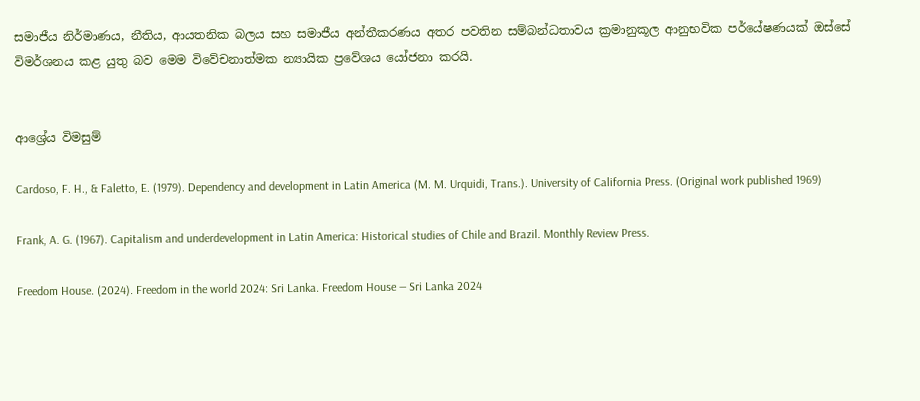සමාජීය නිර්මාණය, නීතිය, ආයතනික බලය සහ සමාජීය අන්තීකරණය අතර පවතින සම්බන්ධතාවය ක්‍රමානුකූල ආනුභවික පර්යේෂණයක් ඔස්සේ විමර්ශනය කළ යුතු බව මෙම විවේචනාත්මක න්‍යායික ප්‍රවේශය යෝජනා කරයි.


ආශ්‍රේය විමසුම්

Cardoso, F. H., & Faletto, E. (1979). Dependency and development in Latin America (M. M. Urquidi, Trans.). University of California Press. (Original work published 1969)

Frank, A. G. (1967). Capitalism and underdevelopment in Latin America: Historical studies of Chile and Brazil. Monthly Review Press.

Freedom House. (2024). Freedom in the world 2024: Sri Lanka. Freedom House — Sri Lanka 2024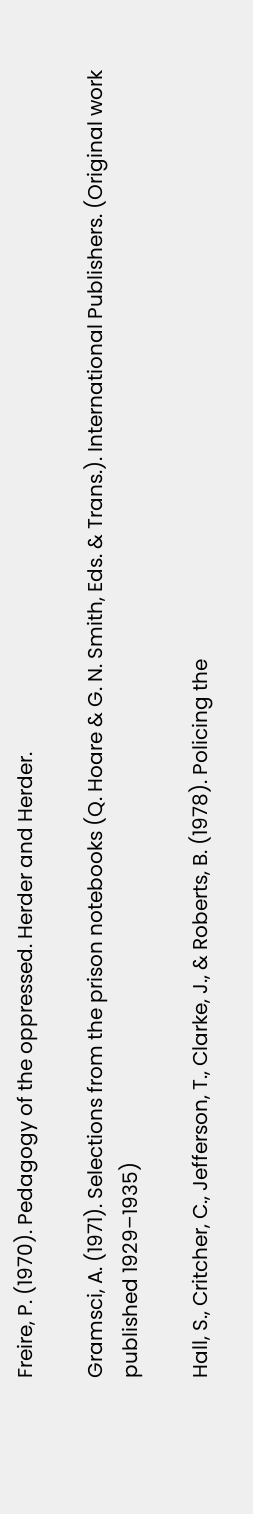Freire, P. (1970). Pedagogy of the oppressed. Herder and Herder.

Gramsci, A. (1971). Selections from the prison notebooks (Q. Hoare & G. N. Smith, Eds. & Trans.). International Publishers. (Original work published 1929–1935)

Hall, S., Critcher, C., Jefferson, T., Clarke, J., & Roberts, B. (1978). Policing the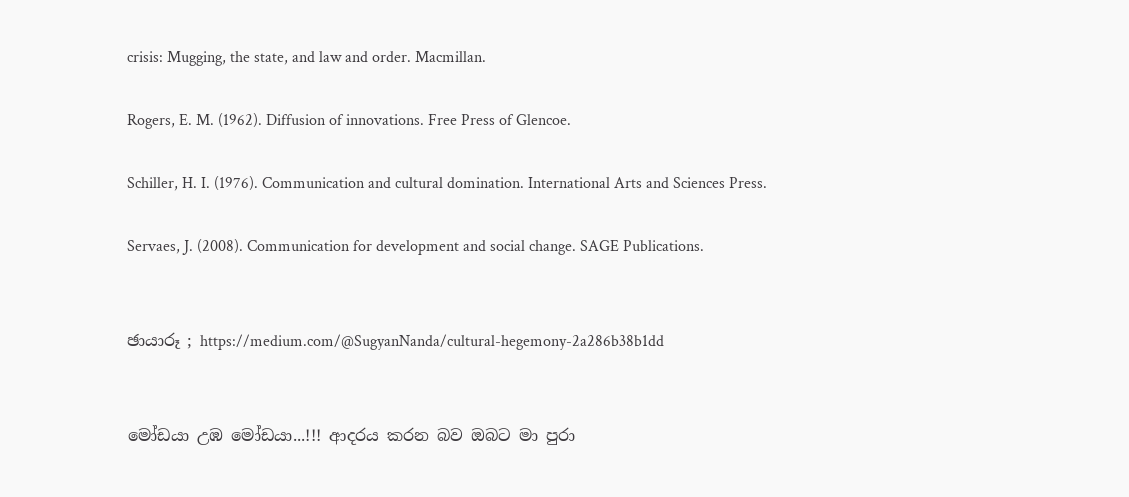crisis: Mugging, the state, and law and order. Macmillan.

Rogers, E. M. (1962). Diffusion of innovations. Free Press of Glencoe.

Schiller, H. I. (1976). Communication and cultural domination. International Arts and Sciences Press.

Servaes, J. (2008). Communication for development and social change. SAGE Publications.


ඡායාරූ ; https://medium.com/@SugyanNanda/cultural-hegemony-2a286b38b1dd


මෝඩයා උඹ මෝඩයා...!!! ආදරය කරන බව ඔබට මා පුරා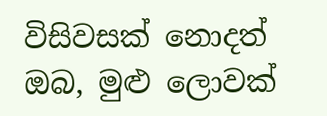විසිවසක් නොදත් ඔබ, මුළු ලොවක්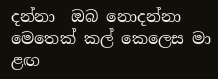දන්නා  ඔබ නොදන්නා  මෙතෙක් කල් කෙලෙස මා ළඟ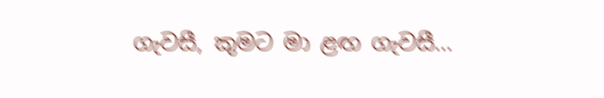ගැවසී, කුමට මා ළඟ ගැවසී...